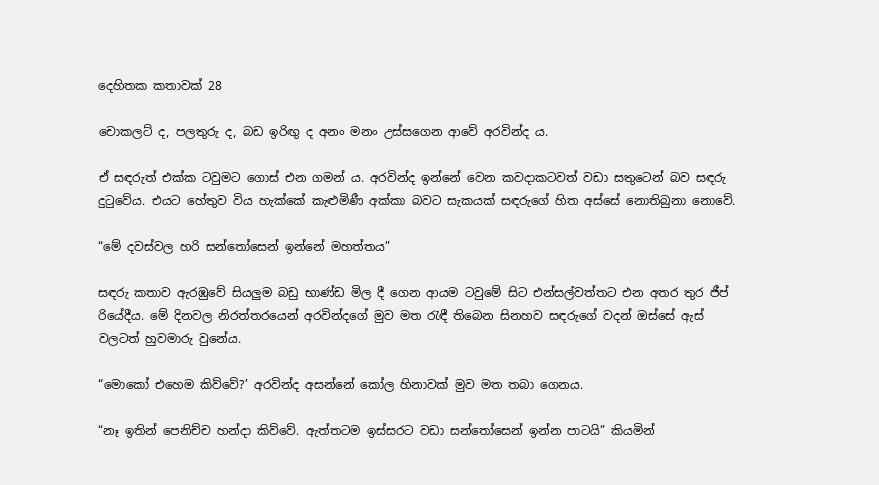දෙහිතක කතාවක් 28

චොකලට් ද, පලතුරු ද, බඩ ඉරිඟු ද අනං මනං උස්සගෙන ආවේ අරවින්ද ය.

ඒ සඳරුත් එක්ක ටවුමට ගොස් එන ගමන් ය. අරවින්ද ඉන්නේ වෙන කවදාකටවත් වඩා සතුටෙන් බව සඳරු දුටුවේය. එයට හේතුව විය හැක්කේ කැළුමිණී අක්කා බවට සැකයක් සඳරුගේ හිත අස්සේ නොතිබුනා නොවේ.

“මේ දවස්වල හරි සන්තෝසෙන් ඉන්නේ මහත්තය”

සඳරු කතාව ඇරඹුවේ සියලුම බඩු භාණ්ඩ මිල දී ගෙන ආයම ටවුමේ සිට එන්සල්වත්තට එන අතර තුර ජීප් රියේදීය. මේ දිනවල නිරත්තරයෙන් අරවින්දගේ මුව මත රැඳී තිබෙන සිනහව සඳරුගේ වදන් ඔස්සේ ඇස් වලටත් හුවමාරු වුනේය.

“මොකෝ එහෙම කිව්වේ?’ අරවින්ද අසන්නේ කෝල හිනාවක් මුව මත තබා ගෙනය.

“නෑ ඉතින් පෙනිච්ච හන්දා කිව්වේ. ඇත්තටම ඉස්සරට වඩා සන්තෝසෙන් ඉන්න පාටයි” කියමින්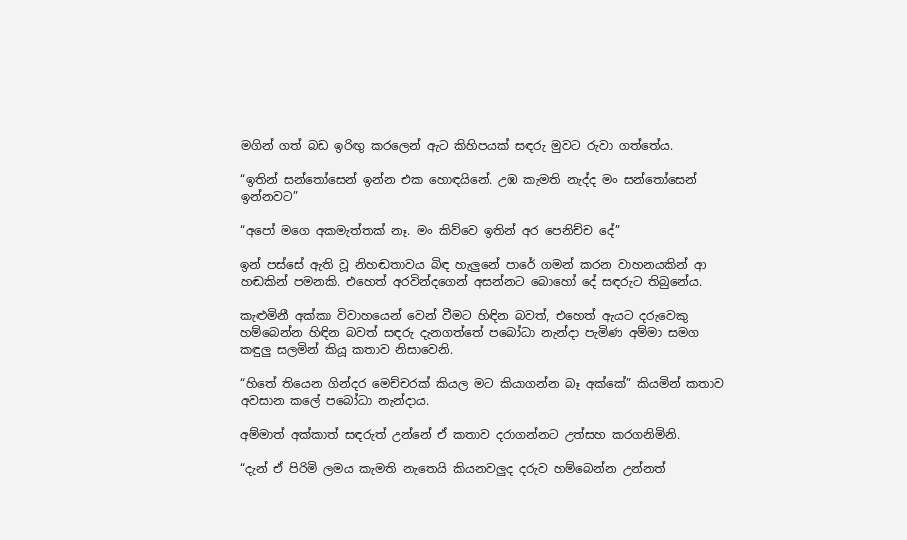මගින් ගත් බඩ ඉරිඟු කරලෙන් ඇට කිහිපයක් සඳරු මුවට රුවා ගත්තේය.

“ඉතින් සන්තෝසෙන් ඉන්න එක හොඳයිනේ. උඹ කැමති නැද්ද මං සන්තෝසෙන් ඉන්නවට”

“අපෝ මගෙ අකමැත්තක් නෑ. මං කිව්වෙ ඉතින් අර පෙනිච්ච දේ”

ඉන් පස්සේ ඇති වූ නිහඬතාවය බිඳ හැලුනේ පාරේ ගමන් කරන වාහනයකින් ආ හඬකින් පමනකි. එහෙත් අරවින්දගෙන් අසන්නට බොහෝ දේ සඳරුට තිබුනේය.

කැළුමිනී අක්කා විවාහයෙන් වෙන් වීමට හිඳින බවත්, එහෙත් ඇයට දරුවෙකු හම්බෙන්න හිඳින බවත් සඳරු දැනගත්තේ පබෝධා නැන්දා පැමිණ අම්මා සමග කඳුලු සලමින් කියූ කතාව නිසාවෙනි.

“හිතේ තියෙන ගින්දර මෙච්චරක් කියල මට කියාගන්න බෑ අක්කේ” කියමින් කතාව අවසාන කලේ පබෝධා නැන්දාය.

අම්මාත් අක්කාත් සඳරුත් උන්නේ ඒ කතාව දරාගන්නට උත්සහ කරගනිමිනි.

“දැන් ඒ පිරිමි ලමය කැමති නැතෙයි කියනවලුද දරුව හම්බෙන්න උන්නත්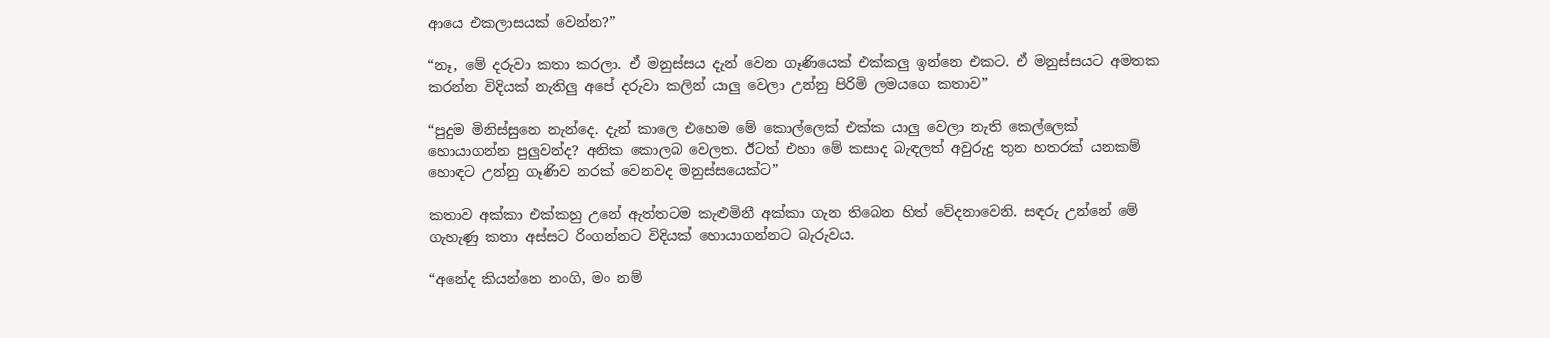ආයෙ එකලාසයක් වෙන්න?”

“නෑ, මේ දරුවා කතා කරලා. ඒ මනුස්සය දැන් වෙන ගෑණියෙක් එක්කලු ඉන්නෙ එකට. ඒ මනුස්සයට අමතක කරන්න විදියක් නැතිලු අපේ දරුවා කලින් යාලු වෙලා උන්නු පිරිමි ලමයගෙ කතාව”

“පුදුම මිනිස්සුනෙ නැන්දෙ. දැන් කාලෙ එහෙම මේ කොල්ලෙක් එක්ක යාලු වෙලා නැති කෙල්ලෙක් හොයාගන්න පුලුවන්ද? අනික කොලබ වෙලත. ඊටත් එහා මේ කසාද බැඳලත් අවුරුදු තුන හතරක් යනකම් හොඳට උන්නු ගෑණිව නරක් වෙනවද මනුස්සයෙක්ට”

කතාව අක්කා එක්කහු උනේ ඇත්තටම කැළුමිනී අක්කා ගැන තිබෙන හිත් වේදනාවෙනි. සඳරු උන්නේ මේ ගැහැණු කතා අස්සට රිංගන්නට විදියක් හොයාගන්නට බැරුවය.

“අනේද කියන්නෙ නංගි, මං නම්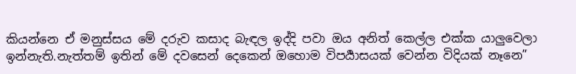කියන්නෙ ඒ මනුස්සය මේ දරුව කසාද බැඳල ඉද්දි පවා ඔය අනිත් කෙල්ල එක්ක යාලුවෙලා ඉන්නැති.නැත්තම් ඉතින් මේ දවසෙන් දෙකෙන් ඔහොම විපර්‍යාසයක් වෙන්න විදියක් නෑනෙ”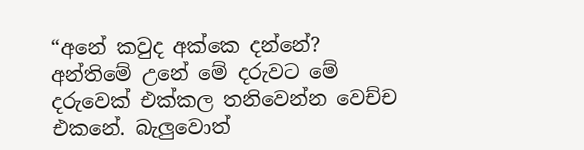“අනේ කවුද අක්කෙ දන්නේ? අන්තිමේ උනේ මේ දරුවට මේ දරුවෙක් එක්කල තනිවෙන්න වෙච්ච එකනේ. බැලුවොත්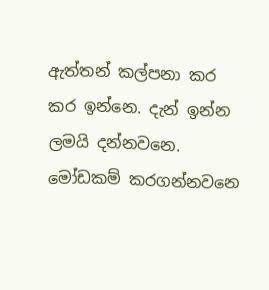ඇත්තන් කල්පනා කර කර ඉන්නෙ. දැන් ඉන්න ලමයි දන්නවනෙ. මෝඩකම් කරගන්නවනෙ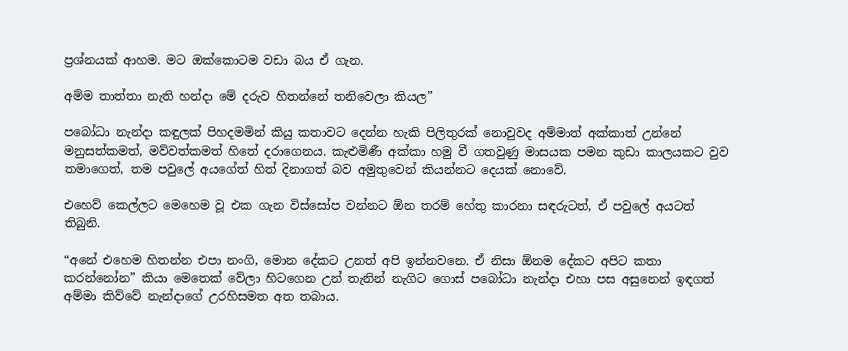ප්‍රශ්නයක් ආහම. මට ඔක්කොටම වඩා බය ඒ ගැන.

අම්ම තාත්තා නැති හන්දා මේ දරුව හිතන්නේ තනිවෙලා කියල”

පබෝධා නැන්දා කඳුලක් පිහදමමින් කියු කතාවට දෙන්න හැකි පිලිතුරක් නොවුවද අම්මාත් අක්කාත් උන්නේ මනුසත්කමත්, මව්වත්කමත් හිතේ දරාගෙනය. කැළුමිණී අක්කා හමු වී ගතවුණු මාසයක පමන කුඩා කාලයකට වුව තමාගෙත්, තම පවුලේ අයගේත් හිත් දිනාගත් බව අමුතුවෙන් කියන්නට දෙයක් නොවේ.

එහෙව් කෙල්ලට මෙහෙම වූ එක ගැන විස්සෝප වන්නට ඕන තරම් හේතු කාරනා සඳරුටත්, ඒ පවුලේ අයටත් තිබුනි.

“අනේ එහෙම හිතන්න එපා නංගි, මොන දේකට උනත් අපි ඉන්නවනෙ. ඒ නිසා ඕනම දේකට අපිට කතා කරන්නෝන” කියා මෙතෙක් වේලා හිටගෙන උන් තැනින් නැගිට ගොස් පබෝධා නැන්දා එහා පස අසුනෙන් ඉඳගත් අම්මා කිව්වේ නැන්දාගේ උරහිසමත අත තබාය.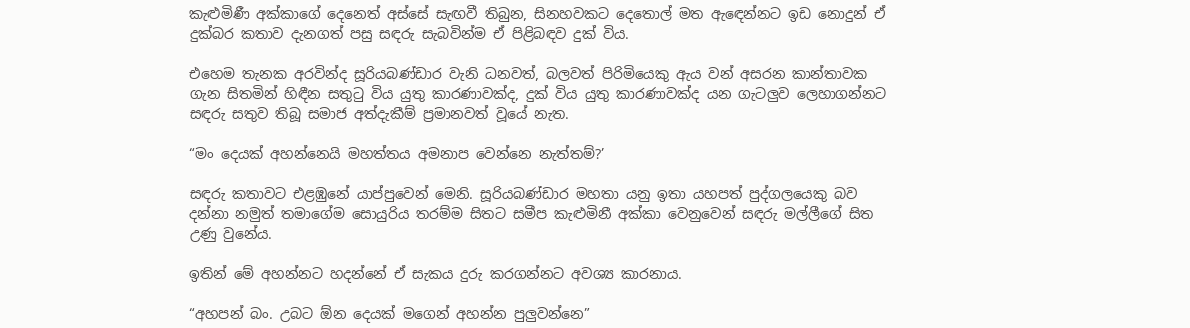කැළුමිණී අක්කාගේ දෙනෙත් අස්සේ සැඟවී තිබුන, සිනහවකට දෙතොල් මත ඇඳෙන්නට ඉඩ නොදුන් ඒ දුක්බර කතාව දැනගත් පසු සඳරු සැබවින්ම ඒ පිළිබඳව දුක් විය.

එහෙම තැනක අරවින්ද සූරියබණ්ඩාර වැනි ධනවත්, බලවත් පිරිමියෙකු ඇය වන් අසරන කාන්තාවක ගැන සිතමින් හිඳීන සතුටු විය යුතු කාරණාවක්ද, දුක් විය යුතු කාරණාවක්ද යන ගැටලුව ලෙහාගන්නට සඳරු සතුව තිබූ සමාජ අත්දැකීම් ප්‍රමානවත් වූයේ නැත.

“මං දෙයක් අහන්නෙයි මහත්තය අමනාප වෙන්නෙ නැත්තම්?’

සඳරු කතාවට එළඹුනේ යාප්පුවෙන් මෙනි. සූරියබණ්ඩාර මහතා යනු ඉතා යහපත් පුද්ගලයෙකු බව දන්නා නමුත් තමාගේම සොයුරිය තරම්ම සිතට සමීප කැළුමිනී අක්කා වෙනුවෙන් සඳරු මල්ලීගේ සිත උණු වුනේය.

ඉතින් මේ අහන්නට හදන්නේ ඒ සැකය දුරු කරගන්නට අවශ්‍ය කාරනාය.

“අහපන් බං. උබට ඕන දෙයක් මගෙන් අහන්න පුලුවන්නෙ”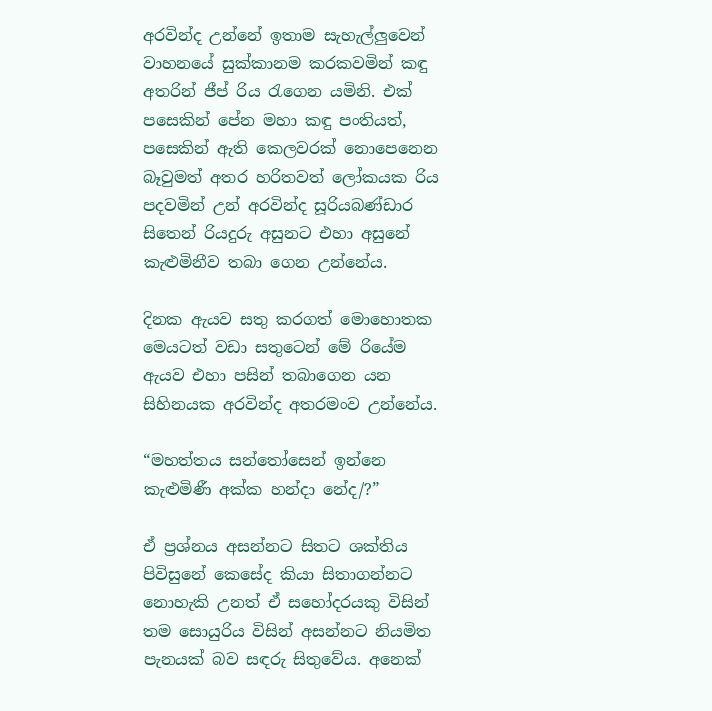අරවින්ද උන්නේ ඉතාම සැහැල්ලුවෙන් වාහනයේ සුක්කානම කරකවමින් කඳු අතරින් ජීප් රිය රැගෙන යමිනි. එක් පසෙකින් පේන මහා කඳු පංතියත්, පසෙකින් ඇති කෙලවරක් නොපෙනෙන බෑවුමත් අතර හරිතවත් ලෝකයක රිය පදවමින් උන් අරවින්ද සූරියබණ්ඩාර සිතෙන් රියදුරු අසුනට එහා අසුනේ කැළුමිනීව තබා ගෙන උන්නේය.

දිනක ඇයව සතු කරගත් මොහොතක මෙයටත් වඩා සතුටෙන් මේ රියේම ඇයව එහා පසින් තබාගෙන යන සිහිනයක අරවින්ද අතරමංව උන්නේය.

“මහත්තය සන්තෝසෙන් ඉන්නෙ කැළුමිණී අක්ක හන්දා නේද/?”

ඒ ප්‍රශ්නය අසන්නට සිතට ශක්තිය පිවිසුනේ කෙසේද කියා සිතාගන්නට නොහැකි උනත් ඒ සහෝදරයකු විසින් තම සොයුරිය විසින් අසන්නට නියමිත පැනයක් බව සඳරු සිතුවේය. අනෙක්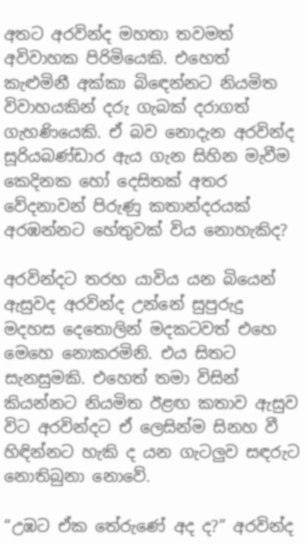අතට අරවින්ද මහතා තවමත් අවිවාහක පිරිමියෙකි. එහෙත් කැළුමිනී අක්කා බිඳෙන්නට නියමිත විවාහයකින් දරු ගැබක් දරාගත් ගැහණියෙකි. ඒ බව නොදැන අරවින්ද සූරියබණ්ඩාර ඇය ගැන සිහින මැවීම කෙදිනක හෝ දෙසිතක් අතර වේදනාවන් පිරුණු කතාන්දරයක් අරඹන්නට හේතුවක් විය නොහැකිද?

අරවින්දට තරහ යාවිය යන බියෙන් ඇසුවද අරවින්ද උන්නේ සුපුරුදු මදහස දෙතොලින් මදකටවත් එහෙ මෙහෙ නොකරමිනි. එය සිතට සැනසුමකි. එහෙත් තමා විසින් කියන්නට නියමිත ඊළඟ කතාව ඇසුව විට අරවින්දට ඒ ලෙසින්ම සිනහ වී හිඳින්නට හැකි ද යන ගැටලුව සඳරුට නොතිබුනා නොවේ.

“උඹට ඒක තේරුණේ අද ද?” අරවින්ද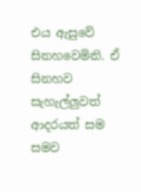එය ඇසුවේ සිනහවෙමිනි. ඒ සිනහව සැහැල්ලුවත් ආදරයත් සම සමව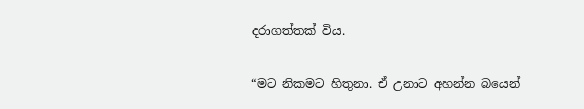දරාගත්තක් විය.

“මට නිකමට හිතුනා. ඒ උනාට අහන්න බයෙන්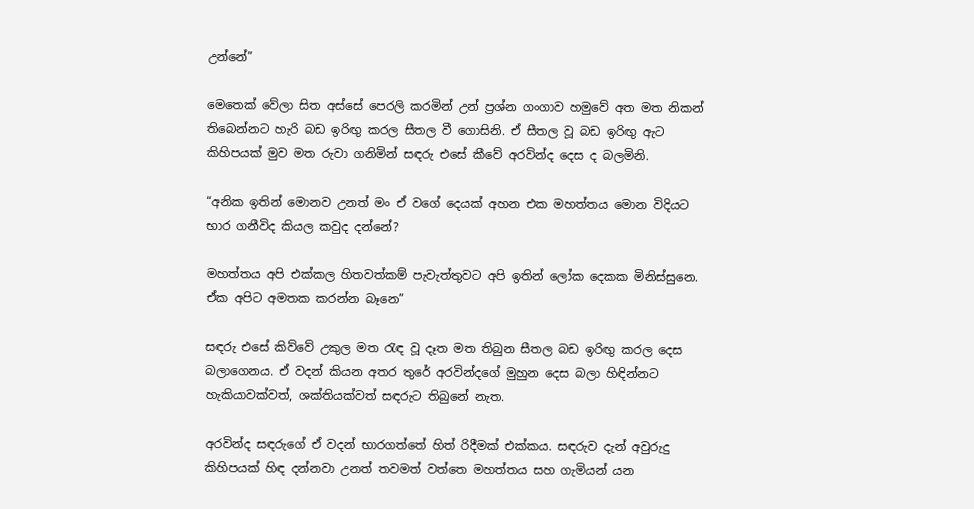උන්නේ”

මෙතෙක් වේලා සිත අස්සේ පෙරලි කරමින් උන් ප්‍රශ්න ගංගාව හමුවේ අත මත නිකන් තිබෙන්නට හැරි බඩ ඉරිඟු කරල සීතල වී ගොසිනි. ඒ සීතල වූ බඩ ඉරිඟු ඇට කිහිපයක් මුව මත රුවා ගනිමින් සඳරු එසේ කීවේ අරවින්ද දෙස ද බලමිනි.

“අනික ඉතින් මොනව උනත් මං ඒ වගේ දෙයක් අහන එක මහත්තය මොන විදියට භාර ගනීවිද කියල කවුද දන්නේ?

මහත්තය අපි එක්කල හිතවත්කම් පැවැත්තුවට අපි ඉතින් ලෝක දෙකක මිනිස්සුනෙ. ඒක අපිට අමතක කරන්න බෑනෙ”

සඳරු එසේ කිව්වේ උකුල මත රැඳ වූ දෑත මත තිබුන සීතල බඩ ඉරිඟු කරල දෙස බලාගෙනය. ඒ වදන් කියන අතර තුරේ අරවින්දගේ මුහුන දෙස බලා හිඳින්නට හැකියාවක්වත්, ශක්තියක්වත් සඳරුට තිබුනේ නැත.

අරවින්ද සඳරුගේ ඒ වදන් භාරගත්තේ හිත් රිදීමක් එක්කය. සඳරුව දැන් අවුරුදු කිහිපයක් හිඳ දන්නවා උනත් තවමත් වත්තෙ මහත්තය සහ ගැමියන් යන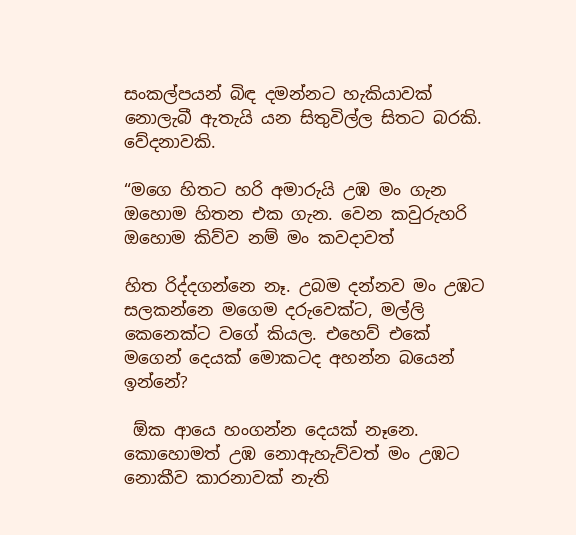සංකල්පයන් බිඳ දමන්නට හැකියාවක් නොලැබී ඇතැයි යන සිතුවිල්ල සිතට බරකි. වේදනාවකි.

“මගෙ හිතට හරි අමාරුයි උඹ මං ගැන ඔහොම හිතන එක ගැන. වෙන කවුරුහරි ඔහොම කිව්ව නම් මං කවදාවත්

හිත රිද්දගන්නෙ නෑ. උබම දන්නව මං උඹට සලකන්නෙ මගෙම දරුවෙක්ට, මල්ලි කෙනෙක්ට වගේ කියල. එහෙව් එකේ මගෙන් දෙයක් මොකටද අහන්න බයෙන් ඉන්නේ?

 ඕක ආයෙ හංගන්න දෙයක් නෑනෙ. කොහොමත් උඹ නොඇහැව්වත් මං උඹට නොකීව කාරනාවක් නැති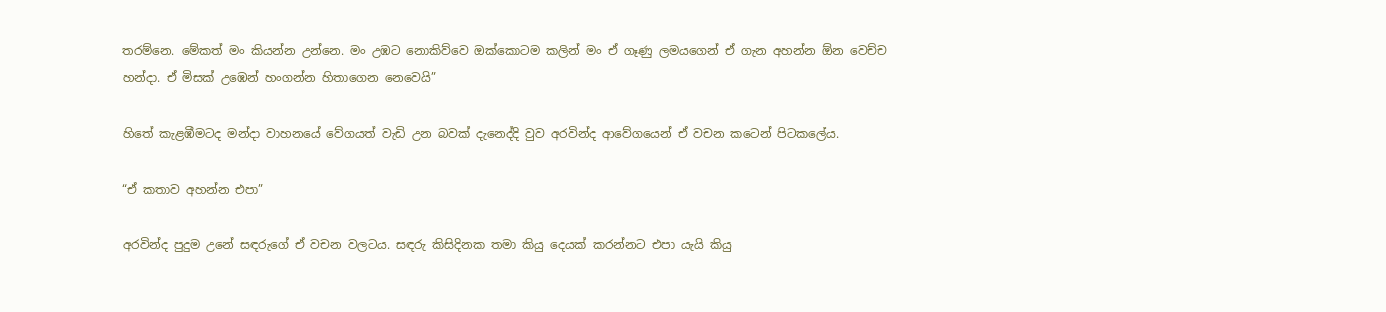තරම්නෙ. මේකත් මං කියන්න උන්නෙ. මං උඹට නොකිව්වෙ ඔක්කොටම කලින් මං ඒ ගෑණු ලමයගෙන් ඒ ගැන අහන්න ඕන වෙච්ච හන්දා. ඒ මිසක් උඹෙන් හංගන්න හිතාගෙන නෙවෙයි”

හිතේ කැළඹීමටද මන්දා වාහනයේ වේගයත් වැඩි උන බවක් දැනෙද්දි වුව අරවින්ද ආවේගයෙන් ඒ වචන කටෙන් පිටකලේය.

“ඒ කතාව අහන්න එපා”

අරවින්ද පුදුම උනේ සඳරුගේ ඒ වචන වලටය. සඳරු කිසිදිනක තමා කියු දෙයක් කරන්නට එපා යැයි කියු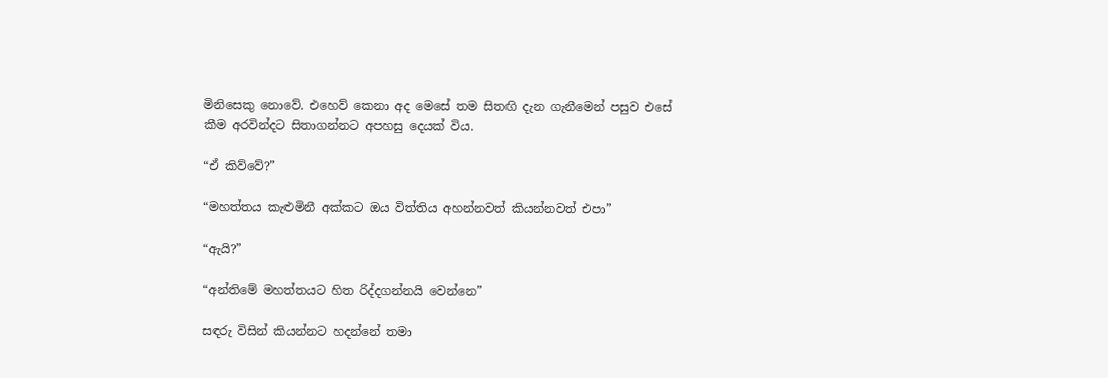මිනිසෙකු නොවේ. එහෙව් කෙනා අද මෙසේ තම සිතඟි දැන ගැනීමෙන් පසුව එසේ කීම අරවින්දට සිතාගන්නට අපහසු දෙයක් විය.

“ඒ කිව්වේ?”

“මහත්තය කැළුමිනී අක්කට ඔය විත්තිය අහන්නවත් කියන්නවත් එපා”

“ඇයි?”

“අන්තිමේ මහත්තයට හිත රිද්දගන්නයි වෙන්නෙ”

සඳරු විසින් කියන්නට හදන්නේ තමා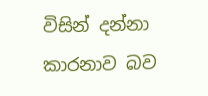විසින් දන්නා කාරනාව බව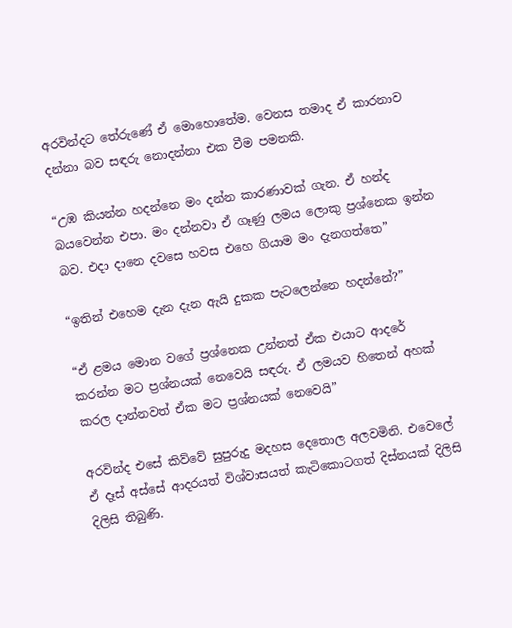අරවින්දට තේරුණේ ඒ මොහොතේම. වෙනස තමාද ඒ කාරනාව දන්නා බව සඳරු නොදන්නා එක වීම පමනකි.

“උඹ කියන්න හදන්නෙ මං දන්න කාරණාවක් ගැන. ඒ හන්ද බයවෙන්න එපා. මං දන්නවා ඒ ගෑණු ලමය ලොකු ප්‍රශ්නෙක ඉන්න බව. එදා දානෙ දවසෙ හවස එහෙ ගියාම මං දැනගත්තෙ”

“ඉතින් එහෙම දැන දැන ඇයි දුකක පැටලෙන්නෙ හදන්නේ?”

“ඒ ළමය මොන වගේ ප්‍රශ්නෙක උන්නත් ඒක එයාට ආදරේ කරන්න මට ප්‍රශ්නයක් නෙවෙයි සඳරු. ඒ ලමයව හිතෙන් අහක් කරල දාන්නවත් ඒක මට ප්‍රශ්නයක් නෙවෙයි”

අරවින්ද එසේ කිව්වේ සුපුරුදු මදහස දෙතොල අලවමිනි. එවෙලේ ඒ දෑස් අස්සේ ආදරයත් විශ්වාසයත් කැටිකොටගත් දිස්නයක් දිලිසි දිලිසි තිබුණි.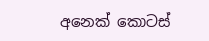අනෙක් කොටස්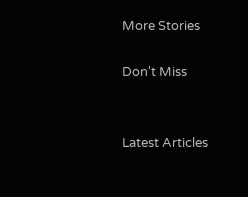More Stories

Don't Miss


Latest Articles